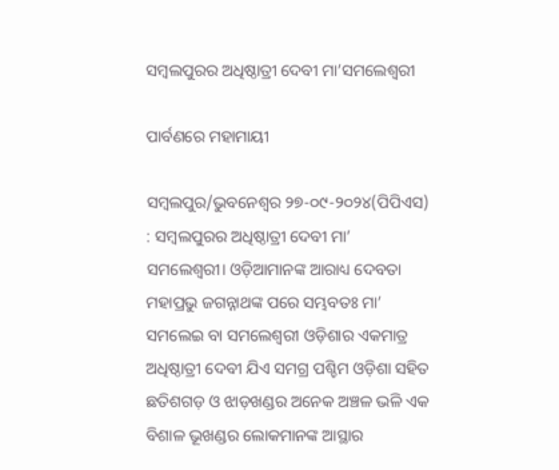ସମ୍ବଲପୁରର ଅଧିଷ୍ଠାତ୍ରୀ ଦେବୀ ମା’ସମଲେଶ୍ବରୀ

ପାର୍ବଣରେ ମହାମାୟୀ

ସମ୍ବଲପୁର/ଭୁବନେଶ୍ୱର ୨୭-୦୯-୨୦୨୪(ପିପିଏସ) : ସମ୍ବଲପୁରର ଅଧିଷ୍ଠାତ୍ରୀ ଦେବୀ ମା’ ସମଲେଶ୍ବରୀ। ଓଡ଼ିଆମାନଙ୍କ ଆରାଧ୍ୟ ଦେବତା ମହାପ୍ରଭୁ ଜଗନ୍ନାଥଙ୍କ ପରେ ସମ୍ଭବତଃ ମା’ ସମଲେଇ ବା ସମ‌ଲେଶ୍ବରୀ ଓଡ଼ିଶାର ଏକମାତ୍ର ଅଧିଷ୍ଠାତ୍ରୀ ଦେବୀ ଯିଏ ସମଗ୍ର ପଶ୍ଚିମ ଓଡ଼ିଶା ସହିତ ଛତିଶଗଡ଼ ଓ ଝାଡ଼ଖଣ୍ଡର ଅନେକ ଅଞ୍ଚଳ ଭଳି ଏକ ବିଶାଳ ଭୂଖଣ୍ଡର ଲୋକମାନଙ୍କ ଆସ୍ଥାର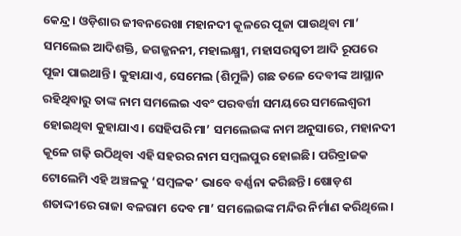କେନ୍ଦ୍ର। ଓଡ଼ିଶାର ଜୀବନରେଖା ମହାନଦୀ କୂଳରେ ପୂଜା ପାଉଥିବା ମା’ ସମଲେଇ ଆଦିଶକ୍ତି, ଜଗଜ୍ଜନନୀ, ମହାଲକ୍ଷ୍ମୀ, ମହାସରସ୍ବତୀ ଆଦି ରୂପରେ ପୂଜା ପାଇଥାନ୍ତି। କୁହାଯାଏ, ସେମେଲ (ଶିମୁଳି) ଗଛ ତଳେ ଦେବୀଙ୍କ ଆସ୍ଥାନ ରହିଥିବାରୁ ତାଙ୍କ ନାମ ସମଲେଇ ଏବଂ ପରବର୍ତ୍ତୀ ସମୟରେ ସମଲେଶ୍ବରୀ ହୋଇଥିବା କୁହାଯାଏ। ସେହିପରି ମା’ ସମଲେଇଙ୍କ ନାମ ଅନୁସାରେ, ମହାନଦୀ କୂଳେ ଗଢ଼ି ଉଠିଥିବା ଏହି ସହରର ନାମ ସମ୍ବଲପୁର ହୋଇଛି। ପରିବ୍ରାଜକ ଟୋଲେମି ଏହି ଅଞ୍ଚଳକୁ ‘ସମ୍ବଳକ’ ଭାବେ ବର୍ଣ୍ଣନା କରିଛନ୍ତି। ଷୋଡ଼ଶ ଶତାଦ୍ଦୀରେ ରାଜା ବଳରାମ ଦେବ ମା’ ସମଲେଇଙ୍କ ମନ୍ଦିର ନିର୍ମାଣ କରିଥିଲେ।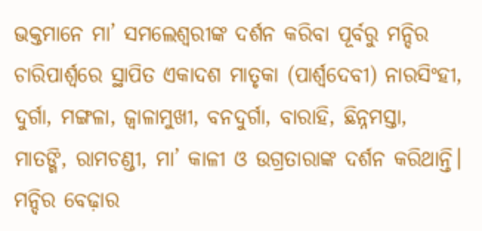ଭକ୍ତମାନେ ମା’ ସମଲେଶ୍ବରୀଙ୍କ ଦର୍ଶନ କରିବା ପୂର୍ବରୁ ମନ୍ଦିର ଚାରିପାର୍ଶ୍ବରେ ସ୍ଥାପିତ ଏକାଦଶ ମାତୃକା (ପାର୍ଶ୍ବଦେବୀ) ନାରସିଂହୀ, ଦୁର୍ଗା, ମଙ୍ଗଳା, ଜ୍ବାଳାମୁଖୀ, ବନଦୁର୍ଗା, ବାରାହି, ଛିନ୍ନମସ୍ତା, ମାତଙ୍ଗି, ରାମଚଣ୍ଡୀ, ମା’ କାଳୀ ଓ ଉଗ୍ରତାରାଙ୍କ ଦର୍ଶନ କରିଥାନ୍ତି। ମନ୍ଦିର ବେଢ଼ାର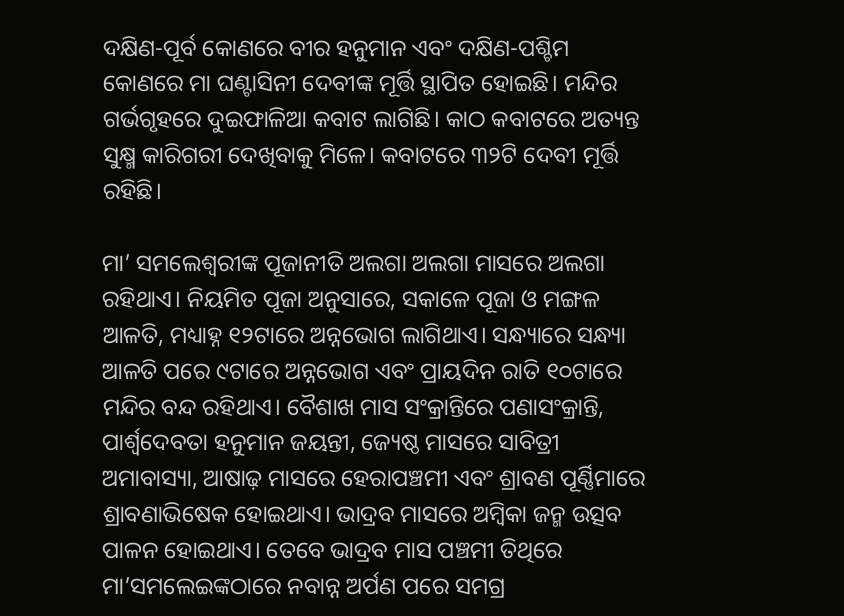ଦକ୍ଷିଣ-ପୂର୍ବ କୋଣରେ ବୀର ହନୁମାନ ଏବଂ ଦକ୍ଷିଣ-ପଶ୍ଚିମ କୋଣରେ ମା ଘଣ୍ଟାସିନୀ ଦେବୀଙ୍କ ମୂର୍ତ୍ତି ସ୍ଥାପିତ ହୋଇଛି। ମନ୍ଦିର ଗର୍ଭଗୃହରେ ଦୁଇଫାଳିଆ କବାଟ ଲାଗିଛି। କାଠ କବାଟରେ ଅତ୍ୟନ୍ତ ସୁକ୍ଷ୍ମ କାରିଗରୀ ଦେଖିବାକୁ ମି‌‌ଳେ। କବାଟରେ ୩୨ଟି ଦେବୀ ମୂର୍ତ୍ତି ରହିଛି।

ମା’ ସମଲେଶ୍ବରୀଙ୍କ ପୂଜାନୀତି ଅଲଗା ଅଲଗା ମାସରେ ଅଲଗା ରହିଥାଏ। ନିୟମିତ ପୂଜା ଅନୁସାରେ, ସକାଳେ ପୂଜା ଓ ମଙ୍ଗଳ ଆଳତି, ମଧ୍ୟାହ୍ନ ୧୨ଟାରେ ଅନ୍ନଭୋଗ ଲାଗିଥାଏ। ସନ୍ଧ୍ୟାରେ ସନ୍ଧ୍ୟା ଆଳତି ପରେ ୯ଟାରେ ଅନ୍ନଭୋଗ ଏବଂ ପ୍ରାୟଦିନ ରାତି ୧୦ଟାରେ ମନ୍ଦିର ବନ୍ଦ ରହିଥାଏ। ‌ବୈଶାଖ ମାସ ସଂକ୍ରାନ୍ତିରେ ପଣାସଂକ୍ରାନ୍ତି, ପାର୍ଶ୍ବଦେବତା ହନୁମାନ ଜୟନ୍ତୀ, ଜ୍ୟେଷ୍ଠ ମାସରେ ସାବିତ୍ରୀ ଅମାବାସ୍ୟା, ଆଷାଢ଼ ମାସରେ ହେରାପଞ୍ଚମୀ ଏବଂ ଶ୍ରାବଣ ପୂର୍ଣ୍ଣିମାରେ ଶ୍ରାବଣାଭିଷେକ ହୋଇଥାଏ। ଭାଦ୍ରବ ମାସରେ ଅମ୍ବିକା ଜନ୍ମ ଉତ୍ସବ ପାଳନ ହୋଇଥାଏ। ତେବେ ଭାଦ୍ରବ ମାସ ପଞ୍ଚମୀ ତିଥିରେ ମା’ସମଲେଇଙ୍କଠାରେ ନବାନ୍ନ ଅର୍ପଣ ପରେ ସମଗ୍ର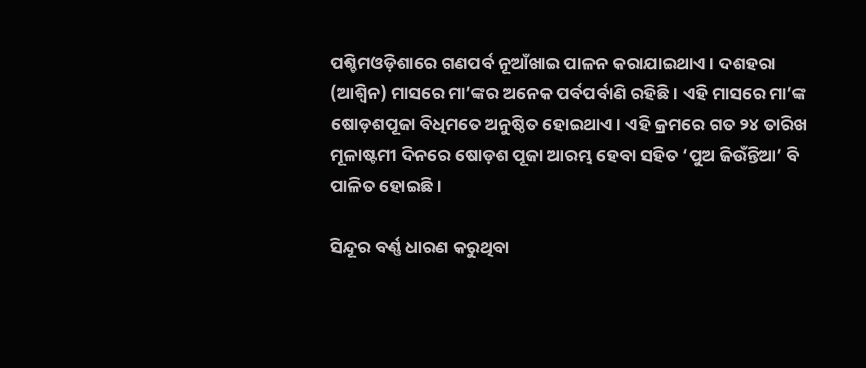ପଶ୍ଚିମଓଡ଼ିଶାରେ ଗଣପର୍ବ ନୂଆଁଖାଇ ପାଳନ କରାଯାଇଥାଏ। ଦଶହରା (ଆଶ୍ବିନ) ମାସରେ ମା’ଙ୍କର ଅନେକ ପର୍ବପର୍ବାଣି ରହିଛି। ଏହି ମାସରେ ମା’ଙ୍କ ଷୋଡ଼ଶପୂଜା ବିଧିମତେ ଅନୁଷ୍ଠିତ ‌ହୋଇଥାଏ। ଏହି କ୍ରମରେ ଗତ ୨୪ ତାରିଖ ମୂଳାଷ୍ଟମୀ ଦିନରେ ଷୋଡ଼ଶ ପୂଜା ଆରମ୍ଭ ହେବା ସହିତ ‘ପୁଅ ଜିଉଁନ୍ତିଆ’ ବି ପାଳିତ ହୋଇଛି।

ସିନ୍ଦୂର ବର୍ଣ୍ଣ ଧାରଣ କରୁଥିବା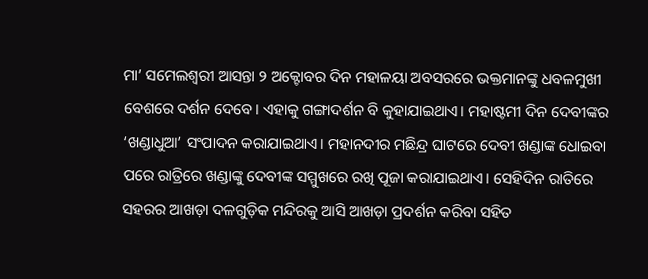ମା’ ସମେଲଶ୍ବରୀ ଆସନ୍ତା ୨ ଅକ୍ଟୋବର ଦିନ ମହାଳୟା ଅବସରରେ ଭକ୍ତମାନଙ୍କୁ ଧବଳ‌ମୁଖୀ ବେଶରେ ଦର୍ଶନ ଦେବେ। ଏହାକୁ ଗଙ୍ଗାଦର୍ଶନ ବି କୁହାଯାଇଥାଏ। ମହାଷ୍ଟମୀ ଦିନ ଦେବୀଙ୍କର ‘ଖଣ୍ଡାଧୁଆ’ ସଂପାଦନ କରାଯାଇଥାଏ। ମହାନଦୀର ମଛିନ୍ଦ୍ର ଘାଟରେ ଦେବୀ ଖଣ୍ଡାଙ୍କ ଧୋଇବା ପରେ ରାତ୍ରିରେ ଖଣ୍ଡାଙ୍କୁ ଦେବୀଙ୍କ ସମ୍ମୁଖରେ ରଖି ପୂଜା କରାଯାଇଥାଏ। ସେହିଦିନ ରାତିରେ ସହରର ଆଖଡ଼ା ଦଳଗୁଡ଼ିକ ମନ୍ଦିରକୁ ଆସି ଆଖଡ଼ା ପ୍ରଦର୍ଶନ କରିବା ସହିତ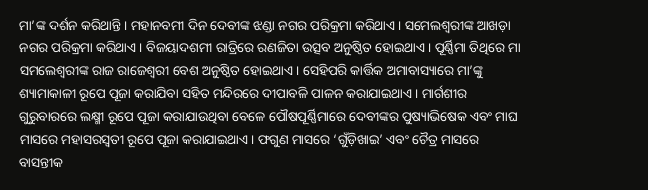ମା’ଙ୍କ ଦର୍ଶନ କରିଥାନ୍ତି। ମହାନବମୀ ଦିନ‌ ଦେବୀଙ୍କ ଝଣ୍ଡା ନଗର ପରିକ୍ରମା କରିଥାଏ। ସମେଲଶ୍ବରୀଙ୍କ ଆଖଡ଼ା ନଗର ପରିକ୍ରମା କରିଥାଏ। ବିଜୟାଦଶମୀ ରାତ୍ରିରେ ରଣଜିତା ଉତ୍ସବ ଅନୁଷ୍ଠିତ ହୋଇଥାଏ। ପୂର୍ଣ୍ଣିମା ତିଥିରେ ମା ସମଲେଶ୍ବରୀଙ୍କ ରାଜ ରାଜେଶ୍ବରୀ ବେଶ ଅନୁଷ୍ଠିତ ହୋଇଥାଏ। ସେହିପରି କାର୍ତ୍ତିକ ଅମାବାସ୍ୟାରେ ମା’ଙ୍କୁ ଶ୍ୟାମାକାଳୀ ରୂପେ ପୂଜା କରାଯିବା ସହିତ ମନ୍ଦିରରେ ଦୀପାବଳି ପାଳନ କରାଯାଇଥାଏ। ମାର୍ଗଶୀର ଗୁରୁବାରରେ ଲକ୍ଷ୍ମୀ ରୂପେ ପୂଜା କରାଯାଉଥିବା ବେ‌ଳେ ପୌଷପୂର୍ଣ୍ଣିମାରେ ଦେବୀଙ୍କର ପୁଷ୍ୟାଭିଷେକ ଏବଂ ମାଘ ମାସରେ ମହାସରସ୍ବତୀ ରୂପେ ପୂଜା କରାଯାଇଥାଏ। ଫଗୁଣ ମାସରେ ‘ଗୁଁଡ଼ିଖାଇ’ ଏବଂ ଚୈତ୍ର ମାସରେ ବାସନ୍ତୀକ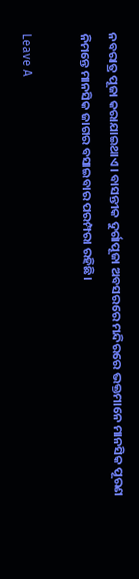ନବରାତ୍ର ପୂଜା କରାଯାଇଥାଏ। ବାସନ୍ତୀକ ଦୁର୍ଗାପୂଜା ଅବସରରେ ମନ୍ଦିରରେ ଭକ୍ତମାନେ ମାନସିକ ପୂରଣ ନିମନ୍ତେ ମାନସିକ ଜାଗର ବସାଇବାର ପରମ୍ପରା ରହିଛି।

Leave A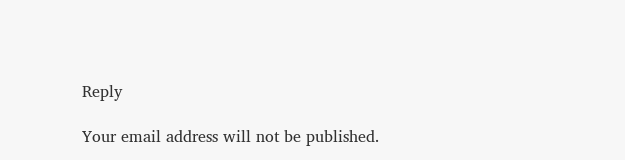Reply

Your email address will not be published.